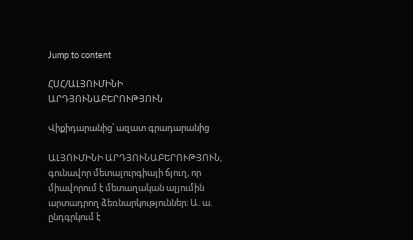Jump to content

ՀՍՀ/ԱԼՅՈՒՄԻՆԻ ԱՐԴՅՈՒՆԱԲԵՐՈՒԹՅՈՒՆ

Վիքիդարանից՝ ազատ գրադարանից

ԱԼՅՈՒՄԻՆԻ ԱՐԴՅՈՒՆԱԲԵՐՈՒԹՅՈՒՆ, գունավոր մետալուրգիայի ճյուղ, որ միավորում է մետաղական ալյումին արտադրող ձեռնարկություններ։ Ա. ա. ընդգրկում է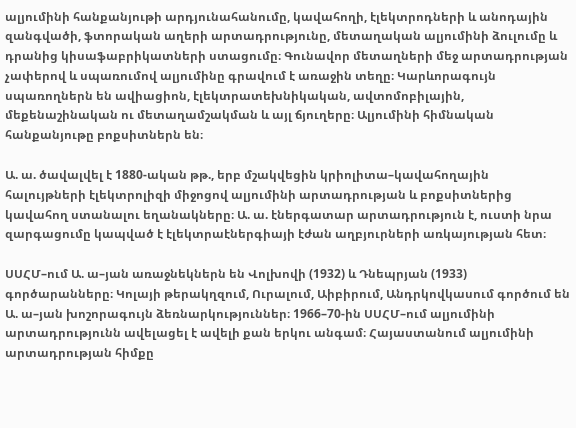ալյումինի հանքանյութի արդյունահանումը, կավահողի, էլեկտրոդների և անոդային զանգվածի, ֆտորական աղերի արտադրությունը, մետաղական ալյումինի ձուլումը և դրանից կիսաֆաբրիկատների ստացումը։ Գունավոր մետաղների մեջ արտադրության չափերով և սպառումով ալյումինը գրավում է առաջին տեղը։ Կարևորագույն սպառողներն են ավիացիոն, էլեկտրատեխնիկական, ավտոմոբիլային, մեքենաշինական ու մետաղամշակման և այլ ճյուղերը։ Ալյումինի հիմնական հանքանյութը բոքսիտներն են։

Ա. ա. ծավալվել է 1880-ական թթ., երբ մշակվեցին կրիոլիտա–կավահողային հալույթների էլեկտրոլիզի միջոցով ալյումինի արտադրության և բոքսիտներից կավահող ստանալու եղանակները։ Ա. ա. էներգատար արտադրություն է, ուստի նրա զարգացումը կապված է էլեկտրաէներգիայի էժան աղբյուրների առկայության հետ։

ՍՍՀՄ–ում Ա. ա–յան առաջնեկներն են Վոլխովի (1932) և Դնեպրյան (1933) գործարանները։ Կոլայի թերակղզում, Ուրալում, Աիբիրում, Անդրկովկասում գործում են Ա. ա–յան խոշորագույն ձեռնարկություններ։ 1966–70-ին ՍՍՀՄ–ում ալյումինի արտադրությունն ավելացել է ավելի քան երկու անգամ։ Հայաստանում ալյումինի արտադրության հիմքը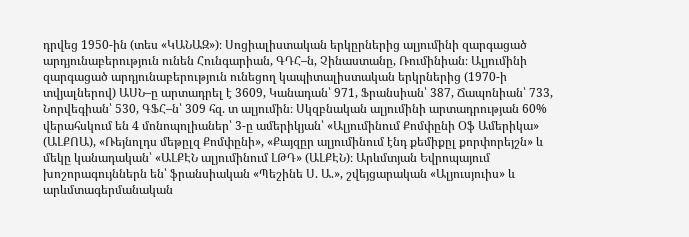դրվեց 1950-ին (տես «ԿԱՆԱԶ»)։ Սոցիալիստական երկըրներից ալյումինի զարգացած արդյունաբերություն ունեն Հունգարիան, ԳԴՀ–ն, Չինաստանը, Ռումինիան։ Ալյումինի զարգացած արդյունաբերություն ունեցող կապիտալիստական երկրներից (1970-ի տվյալներով) ԱՍՆ–ը արտադրել է 3609, Կանադան՝ 971, Ֆրանսիան՝ 387, Ճապոնիան՝ 733, Նորվեգիան՝ 530, ԳՖՀ–ն՝ 309 հզ. տ ալյումին։ Սկզբնական ալյումինի արտադրության 60% վերահսկում են 4 մոնոպոլիաներ՝ 3-ը ամերիկյան՝ «Ալյումինում Քոմփընի Օֆ Ամերիկա» (ԱԼՔՈԱ), «Ռեյնոլդս մեթըլզ Քոմփընի», «Քայզըր ալյումինում էնդ քեմիքըլ քորփորեյշն» և մեկը կանադական՝ «ԱԼՔԷՆ ալյումինում ԼԹԴ» (ԱԼՔԷՆ)։ Արևմտյան Եվրոպայում խոշորագույններն են՝ ֆրանսիական «Պեշինե Ս. Ա.», շվեյցարական «Ալյուսյուիս» և արևմտագերմանական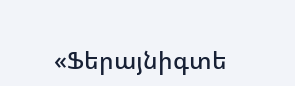«Ֆերայնիգտե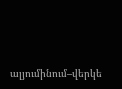ալյումինում–վերկե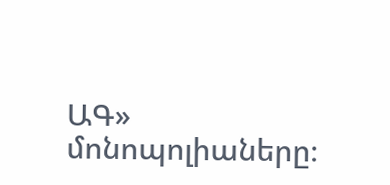ԱԳ» մոնոպոլիաները։